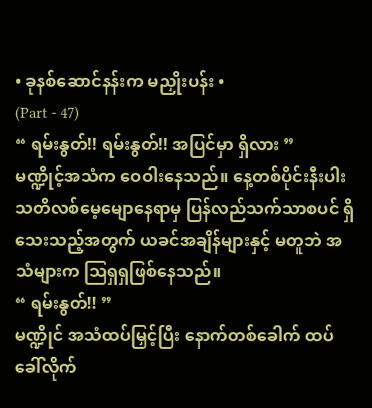• ခုနစ်ဆောင်နန်းက မညှိုးပန်း •
(Part - 47)
“ ရမ်းနွတ်!! ရမ်းနွတ်!! အပြင်မှာ ရှိလား ”
မဏ္ဍိုင့်အသံက ဝေဝါးနေသည်။ နေ့တစ်ပိုင်းနီးပါး သတိလစ်မေ့မျောနေရာမှ ပြန်လည်သက်သာစပင် ရှိသေးသည့်အတွက် ယခင်အချိန်များနှင့် မတူဘဲ အသံများက ဩရှရှဖြစ်နေသည်။
“ ရမ်းနွတ်!! ”
မဏ္ဍိုင် အသံထပ်မြှင့်ပြီး နောက်တစ်ခေါက် ထပ်ခေါ်လိုက်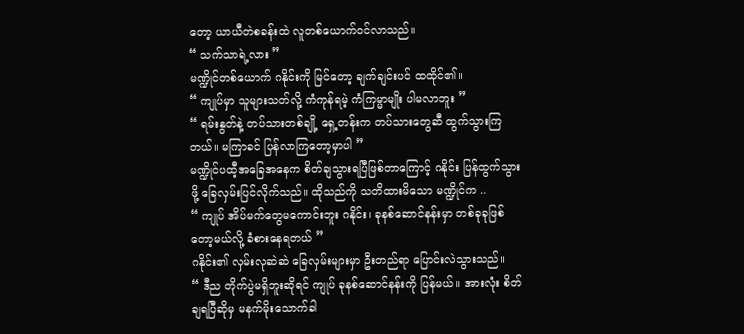တော့ ယာယီတဲစခန်းထဲ လူတစ်ယောက်ဝင်လာသည်။
“ သက်သာရဲ့လား ”
မဏ္ဍိုင်တစ်ယောက် ဂနိုင်းကို မြင်တော့ ချက်ချင်းပင် ထထိုင်၏။
“ ကျုပ်မှာ သူများသတ်လို့ ကံကုန်ရမဲ့ ကံကြမ္မာမျိုး ပါမလာဘူး ”
“ ရမ်းနွတ်နဲ့ တပ်သားတစ်ချို့ ရှေ့တန်းက တပ်သားတွေဆီ ထွက်သွားကြတယ်။ မကြာခင် ပြန်လာကြတော့မှာပါ ”
မဏ္ဍိုင်ပထီ့အခြေအနေက စိတ်ချသွားရပြီဖြစ်တာကြောင့် ဂနိုင်း ပြန်ထွက်သွားဖို့ ခြေလှမ်းပြင်လိုက်သည်။ ထိုသည်ကို သတိထားမိသော မဏ္ဍိုင်က ..
“ ကျုပ် အိပ်မက်တွေမကောင်းဘူး ဂနိုင်း၊ ခုနစ်ဆောင်နန်းမှာ တစ်ခုခုဖြစ်တော့မယ်လို့ ခံစားနေရတယ် ”
ဂနိုင်း၏ လှမ်းလုဆဲဆဲ ခြေလှမ်းများမှာ ဦးတည်ရာ ပြောင်းလဲသွားသည်။
“ ဒီည တိုက်ပွဲမရှိဘူးဆိုရင် ကျုပ် ခုနစ်ဆောင်နန်းကို ပြန်မယ်။ အားလုံး စိတ်ချရပြီဆိုမှ မနက်မိုးသောက်ခါ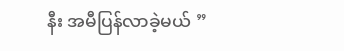နီး အမီပြန်လာခဲ့မယ် ”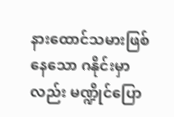နားထောင်သမားဖြစ်နေသော ဂနိုင်းမှာလည်း မဏ္ဍိုင်ပြော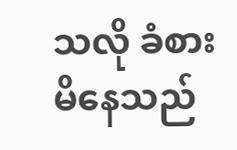သလို ခံစားမိနေသည်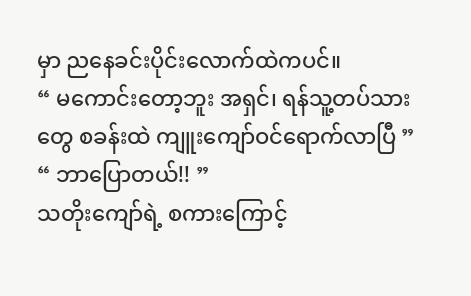မှာ ညနေခင်းပိုင်းလောက်ထဲကပင်။
“ မကောင်းတော့ဘူး အရှင်၊ ရန်သူ့တပ်သားတွေ စခန်းထဲ ကျူးကျော်ဝင်ရောက်လာပြီ ”
“ ဘာပြောတယ်!! ”
သတိုးကျော်ရဲ့ စကားကြောင့်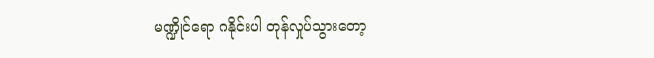မဏ္ဍိုင်ရော ဂနိုင်းပါ တုန်လှုပ်သွားတော့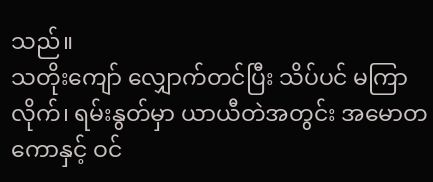သည်။
သတိုးကျော် လျှောက်တင်ပြီး သိပ်ပင် မကြာလိုက်၊ ရမ်းနွတ်မှာ ယာယီတဲအတွင်း အမောတကောနှင့် ဝင်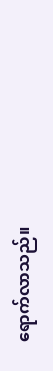ရောက်လာသည်။